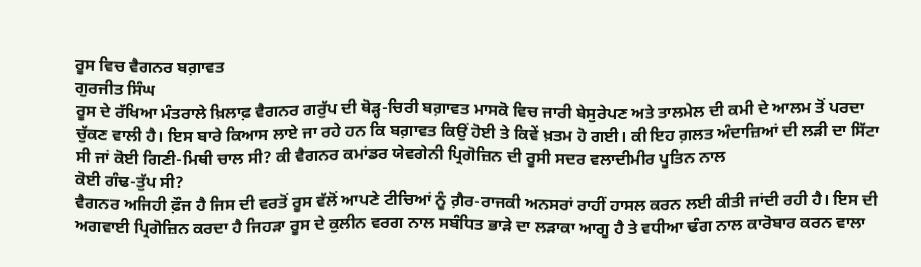ਰੂਸ ਵਿਚ ਵੈਗਨਰ ਬਗ਼ਾਵਤ
ਗੁਰਜੀਤ ਸਿੰਘ
ਰੂਸ ਦੇ ਰੱਖਿਆ ਮੰਤਰਾਲੇ ਖ਼ਿਲਾਫ਼ ਵੈਗਨਰ ਗਰੁੱਪ ਦੀ ਥੋੜ੍ਹ-ਚਿਰੀ ਬਗ਼ਾਵਤ ਮਾਸਕੋ ਵਿਚ ਜਾਰੀ ਬੇਸੁਰੇਪਣ ਅਤੇ ਤਾਲਮੇਲ ਦੀ ਕਮੀ ਦੇ ਆਲਮ ਤੋਂ ਪਰਦਾ ਚੁੱਕਣ ਵਾਲੀ ਹੈ। ਇਸ ਬਾਰੇ ਕਿਆਸ ਲਾਏ ਜਾ ਰਹੇ ਹਨ ਕਿ ਬਗ਼ਾਵਤ ਕਿਉਂ ਹੋਈ ਤੇ ਕਿਵੇਂ ਖ਼ਤਮ ਹੋ ਗਈ। ਕੀ ਇਹ ਗ਼ਲਤ ਅੰਦਾਜ਼ਿਆਂ ਦੀ ਲੜੀ ਦਾ ਸਿੱਟਾ ਸੀ ਜਾਂ ਕੋਈ ਗਿਣੀ-ਮਿਥੀ ਚਾਲ ਸੀ? ਕੀ ਵੈਗਨਰ ਕਮਾਂਡਰ ਯੇਵਗੇਨੀ ਪ੍ਰਿਗੋਜ਼ਿਨ ਦੀ ਰੂਸੀ ਸਦਰ ਵਲਾਦੀਮੀਰ ਪੂਤਿਨ ਨਾਲ
ਕੋਈ ਗੰਢ-ਤੁੱਪ ਸੀ?
ਵੈਗਨਰ ਅਜਿਹੀ ਫ਼ੌਜ ਹੈ ਜਿਸ ਦੀ ਵਰਤੋਂ ਰੂਸ ਵੱਲੋਂ ਆਪਣੇ ਟੀਚਿਆਂ ਨੂੰ ਗ਼ੈਰ-ਰਾਜਕੀ ਅਨਸਰਾਂ ਰਾਹੀਂ ਹਾਸਲ ਕਰਨ ਲਈ ਕੀਤੀ ਜਾਂਦੀ ਰਹੀ ਹੈ। ਇਸ ਦੀ ਅਗਵਾਈ ਪ੍ਰਿਗੋਜ਼ਿਨ ਕਰਦਾ ਹੈ ਜਿਹੜਾ ਰੂਸ ਦੇ ਕੁਲੀਨ ਵਰਗ ਨਾਲ ਸਬੰਧਿਤ ਭਾੜੇ ਦਾ ਲੜਾਕਾ ਆਗੂ ਹੈ ਤੇ ਵਧੀਆ ਢੰਗ ਨਾਲ ਕਾਰੋਬਾਰ ਕਰਨ ਵਾਲਾ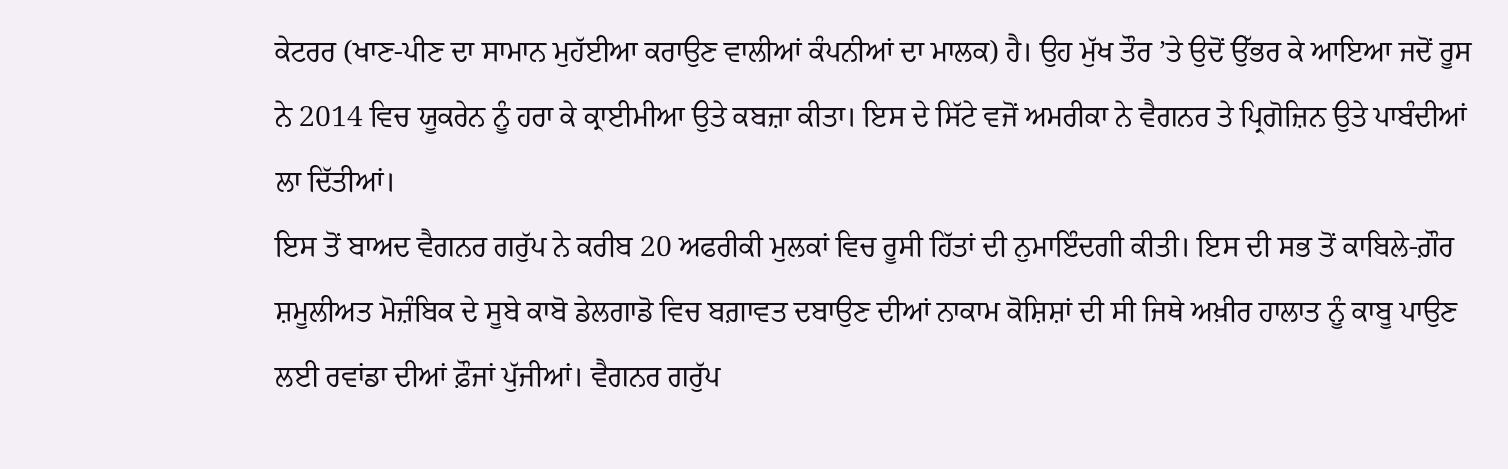ਕੇਟਰਰ (ਖਾਣ-ਪੀਣ ਦਾ ਸਾਮਾਨ ਮੁਹੱਈਆ ਕਰਾਉਣ ਵਾਲੀਆਂ ਕੰਪਨੀਆਂ ਦਾ ਮਾਲਕ) ਹੈ। ਉਹ ਮੁੱਖ ਤੌਰ ’ਤੇ ਉਦੋਂ ਉੱਭਰ ਕੇ ਆਇਆ ਜਦੋਂ ਰੂਸ ਨੇ 2014 ਵਿਚ ਯੂਕਰੇਨ ਨੂੰ ਹਰਾ ਕੇ ਕ੍ਰਾਈਮੀਆ ਉਤੇ ਕਬਜ਼ਾ ਕੀਤਾ। ਇਸ ਦੇ ਸਿੱਟੇ ਵਜੋਂ ਅਮਰੀਕਾ ਨੇ ਵੈਗਨਰ ਤੇ ਪ੍ਰਿਗੋਜ਼ਿਨ ਉਤੇ ਪਾਬੰਦੀਆਂ ਲਾ ਦਿੱਤੀਆਂ।
ਇਸ ਤੋਂ ਬਾਅਦ ਵੈਗਨਰ ਗਰੁੱਪ ਨੇ ਕਰੀਬ 20 ਅਫਰੀਕੀ ਮੁਲਕਾਂ ਵਿਚ ਰੂਸੀ ਹਿੱਤਾਂ ਦੀ ਨੁਮਾਇੰਦਗੀ ਕੀਤੀ। ਇਸ ਦੀ ਸਭ ਤੋਂ ਕਾਬਿਲੇ-ਗ਼ੌਰ ਸ਼ਮੂਲੀਅਤ ਮੋਜ਼ੰਬਿਕ ਦੇ ਸੂਬੇ ਕਾਬੋ ਡੇਲਗਾਡੋ ਵਿਚ ਬਗ਼ਾਵਤ ਦਬਾਉਣ ਦੀਆਂ ਨਾਕਾਮ ਕੋਸ਼ਿਸ਼ਾਂ ਦੀ ਸੀ ਜਿਥੇ ਅਖ਼ੀਰ ਹਾਲਾਤ ਨੂੰ ਕਾਬੂ ਪਾਉਣ ਲਈ ਰਵਾਂਡਾ ਦੀਆਂ ਫ਼ੌਜਾਂ ਪੁੱਜੀਆਂ। ਵੈਗਨਰ ਗਰੁੱਪ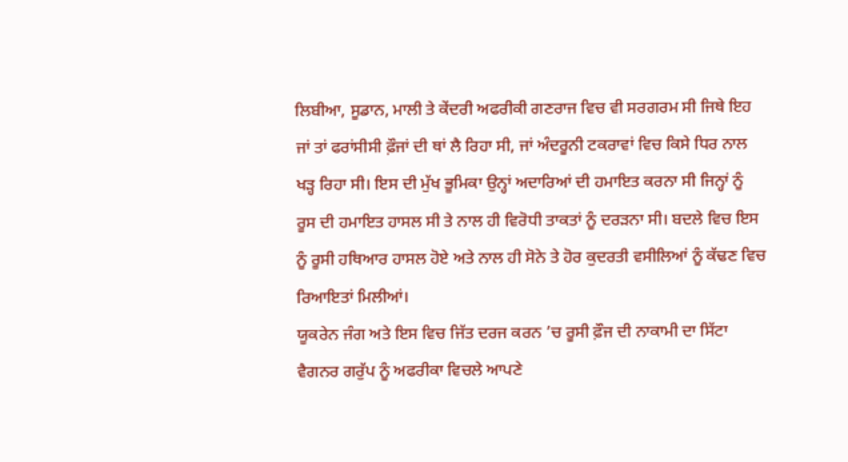ਲਿਬੀਆ, ਸੂਡਾਨ, ਮਾਲੀ ਤੇ ਕੇਂਦਰੀ ਅਫਰੀਕੀ ਗਣਰਾਜ ਵਿਚ ਵੀ ਸਰਗਰਮ ਸੀ ਜਿਥੇ ਇਹ ਜਾਂ ਤਾਂ ਫਰਾਂਸੀਸੀ ਫ਼ੌਜਾਂ ਦੀ ਥਾਂ ਲੈ ਰਿਹਾ ਸੀ, ਜਾਂ ਅੰਦਰੂਨੀ ਟਕਰਾਵਾਂ ਵਿਚ ਕਿਸੇ ਧਿਰ ਨਾਲ ਖੜ੍ਹ ਰਿਹਾ ਸੀ। ਇਸ ਦੀ ਮੁੱਖ ਭੂਮਿਕਾ ਉਨ੍ਹਾਂ ਅਦਾਰਿਆਂ ਦੀ ਹਮਾਇਤ ਕਰਨਾ ਸੀ ਜਿਨ੍ਹਾਂ ਨੂੰ ਰੂਸ ਦੀ ਹਮਾਇਤ ਹਾਸਲ ਸੀ ਤੇ ਨਾਲ ਹੀ ਵਿਰੋਧੀ ਤਾਕਤਾਂ ਨੂੰ ਦਰੜਨਾ ਸੀ। ਬਦਲੇ ਵਿਚ ਇਸ ਨੂੰ ਰੂਸੀ ਹਥਿਆਰ ਹਾਸਲ ਹੋਏ ਅਤੇ ਨਾਲ ਹੀ ਸੋਨੇ ਤੇ ਹੋਰ ਕੁਦਰਤੀ ਵਸੀਲਿਆਂ ਨੂੰ ਕੱਢਣ ਵਿਚ ਰਿਆਇਤਾਂ ਮਿਲੀਆਂ।
ਯੂਕਰੇਨ ਜੰਗ ਅਤੇ ਇਸ ਵਿਚ ਜਿੱਤ ਦਰਜ ਕਰਨ ’ਚ ਰੂਸੀ ਫ਼ੌਜ ਦੀ ਨਾਕਾਮੀ ਦਾ ਸਿੱਟਾ ਵੈਗਨਰ ਗਰੁੱਪ ਨੂੰ ਅਫਰੀਕਾ ਵਿਚਲੇ ਆਪਣੇ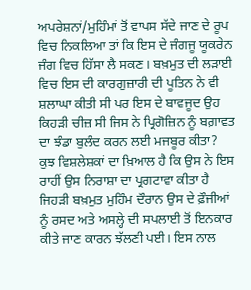ਅਪਰੇਸ਼ਨਾਂ/ਮੁਹਿੰਮਾਂ ਤੋਂ ਵਾਪਸ ਸੱਦੇ ਜਾਣ ਦੇ ਰੂਪ ਵਿਚ ਨਿਕਲਿਆ ਤਾਂ ਕਿ ਇਸ ਦੇ ਜੰਗਜੂ ਯੂਕਰੇਨ ਜੰਗ ਵਿਚ ਹਿੱਸਾ ਲੈ ਸਕਣ। ਬਖ਼ਮੁਤ ਦੀ ਲੜਾਈ ਵਿਚ ਇਸ ਦੀ ਕਾਰਗੁਜ਼ਾਰੀ ਦੀ ਪੂਤਿਨ ਨੇ ਵੀ ਸ਼ਲਾਘਾ ਕੀਤੀ ਸੀ ਪਰ ਇਸ ਦੇ ਬਾਵਜੂਦ ਉਹ ਕਿਹੜੀ ਚੀਜ਼ ਸੀ ਜਿਸ ਨੇ ਪ੍ਰਿਗੋਜ਼ਿਨ ਨੂੰ ਬਗ਼ਾਵਤ ਦਾ ਝੰਡਾ ਬੁਲੰਦ ਕਰਨ ਲਈ ਮਜਬੂਰ ਕੀਤਾ? ਕੁਝ ਵਿਸ਼ਲੇਸ਼ਕਾਂ ਦਾ ਖ਼ਿਆਲ ਹੈ ਕਿ ਉਸ ਨੇ ਇਸ ਰਾਹੀਂ ਉਸ ਨਿਰਾਸ਼ਾ ਦਾ ਪ੍ਰਗਟਾਵਾ ਕੀਤਾ ਹੈ ਜਿਹੜੀ ਬਖ਼ਮੁਤ ਮੁਹਿੰਮ ਦੌਰਾਨ ਉਸ ਦੇ ਫ਼ੌਜੀਆਂ ਨੂੰ ਰਸਦ ਅਤੇ ਅਸਲ੍ਹੇ ਦੀ ਸਪਲਾਈ ਤੋਂ ਇਨਕਾਰ ਕੀਤੇ ਜਾਣ ਕਾਰਨ ਝੱਲਣੀ ਪਈ। ਇਸ ਨਾਲ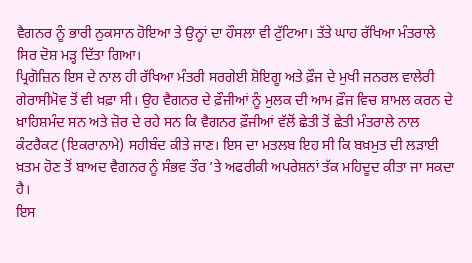ਵੈਗਨਰ ਨੂੰ ਭਾਰੀ ਨੁਕਸਾਨ ਹੋਇਆ ਤੇ ਉਨ੍ਹਾਂ ਦਾ ਹੌਸਲਾ ਵੀ ਟੁੱਟਿਆ। ਤੱਤੇ ਘਾਹ ਰੱਖਿਆ ਮੰਤਰਾਲੇ ਸਿਰ ਦੋਸ਼ ਮੜ੍ਹ ਦਿੱਤਾ ਗਿਆ।
ਪ੍ਰਿਗੋਜ਼ਿਨ ਇਸ ਦੇ ਨਾਲ ਹੀ ਰੱਖਿਆ ਮੰਤਰੀ ਸਰਗੇਈ ਸ਼ੋਇਗੂ ਅਤੇ ਫ਼ੌਜ ਦੇ ਮੁਖੀ ਜਨਰਲ ਵਾਲੇਰੀ ਗੇਰਾਸੀਮੋਵ ਤੋਂ ਵੀ ਖ਼ਫ਼ਾ ਸੀ। ਉਹ ਵੈਗਨਰ ਦੇ ਫ਼ੌਜੀਆਂ ਨੂੰ ਮੁਲਕ ਦੀ ਆਮ ਫ਼ੌਜ ਵਿਚ ਸ਼ਾਮਲ ਕਰਨ ਦੇ ਖ਼ਾਹਿਸ਼ਮੰਦ ਸਨ ਅਤੇ ਜ਼ੋਰ ਦੇ ਰਹੇ ਸਨ ਕਿ ਵੈਗਨਰ ਫ਼ੌਜੀਆਂ ਵੱਲੋਂ ਛੇਤੀ ਤੋਂ ਛੇਤੀ ਮੰਤਰਾਲੇ ਨਾਲ ਕੰਟਰੈਕਟ (ਇਕਰਾਨਾਮੇ) ਸਹੀਬੰਦ ਕੀਤੇ ਜਾਣ। ਇਸ ਦਾ ਮਤਲਬ ਇਹ ਸੀ ਕਿ ਬਖ਼ਮੁਤ ਦੀ ਲੜਾਈ ਖ਼ਤਮ ਹੋਣ ਤੋਂ ਬਾਅਦ ਵੈਗਨਰ ਨੂੰ ਸੰਭਵ ਤੌਰ ’ਤੇ ਅਫਰੀਕੀ ਅਪਰੇਸ਼ਨਾਂ ਤੱਕ ਮਹਿਦੂਦ ਕੀਤਾ ਜਾ ਸਕਦਾ ਹੈ।
ਇਸ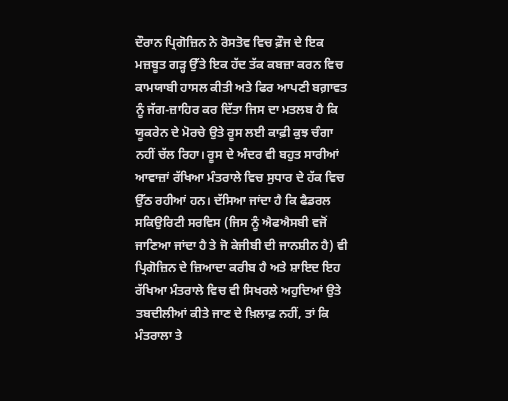ਦੌਰਾਨ ਪ੍ਰਿਗੋਜ਼ਿਨ ਨੇ ਰੋਸਤੋਵ ਵਿਚ ਫ਼ੌਜ ਦੇ ਇਕ ਮਜ਼ਬੂਤ ਗੜ੍ਹ ਉੱਤੇ ਇਕ ਹੱਦ ਤੱਕ ਕਬਜ਼ਾ ਕਰਨ ਵਿਚ ਕਾਮਯਾਬੀ ਹਾਸਲ ਕੀਤੀ ਅਤੇ ਫਿਰ ਆਪਣੀ ਬਗ਼ਾਵਤ ਨੂੰ ਜੱਗ-ਜ਼ਾਹਿਰ ਕਰ ਦਿੱਤਾ ਜਿਸ ਦਾ ਮਤਲਬ ਹੈ ਕਿ ਯੂਕਰੇਨ ਦੇ ਮੋਰਚੇ ਉਤੇ ਰੂਸ ਲਈ ਕਾਫ਼ੀ ਕੁਝ ਚੰਗਾ ਨਹੀਂ ਚੱਲ ਰਿਹਾ। ਰੂਸ ਦੇ ਅੰਦਰ ਵੀ ਬਹੁਤ ਸਾਰੀਆਂ ਆਵਾਜ਼ਾਂ ਰੱਖਿਆ ਮੰਤਰਾਲੇ ਵਿਚ ਸੁਧਾਰ ਦੇ ਹੱਕ ਵਿਚ ਉੱਠ ਰਹੀਆਂ ਹਨ। ਦੱਸਿਆ ਜਾਂਦਾ ਹੈ ਕਿ ਫੈਡਰਲ ਸਕਿਉਰਿਟੀ ਸਰਵਿਸ (ਜਿਸ ਨੂੰ ਐਫਐਸਬੀ ਵਜੋਂ ਜਾਣਿਆ ਜਾਂਦਾ ਹੈ ਤੇ ਜੋ ਕੇਜੀਬੀ ਦੀ ਜਾਨਸ਼ੀਨ ਹੈ) ਵੀ ਪ੍ਰਿਗੋਜ਼ਿਨ ਦੇ ਜ਼ਿਆਦਾ ਕਰੀਬ ਹੈ ਅਤੇ ਸ਼ਾਇਦ ਇਹ ਰੱਖਿਆ ਮੰਤਰਾਲੇ ਵਿਚ ਵੀ ਸਿਖਰਲੇ ਅਹੁਦਿਆਂ ਉਤੇ ਤਬਦੀਲੀਆਂ ਕੀਤੇ ਜਾਣ ਦੇ ਖ਼ਿਲਾਫ਼ ਨਹੀਂ, ਤਾਂ ਕਿ ਮੰਤਰਾਲਾ ਤੇ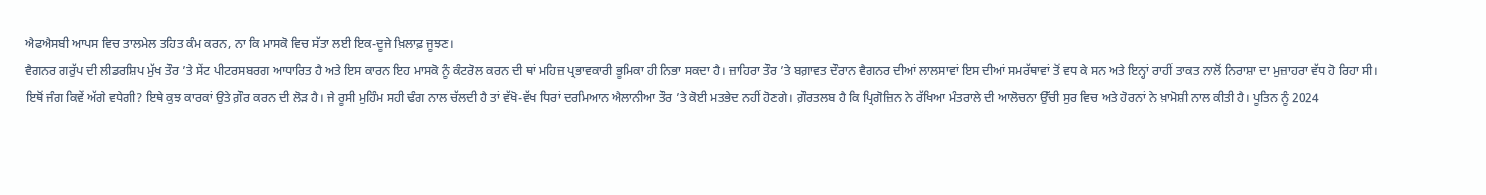ਐਫਐਸਬੀ ਆਪਸ ਵਿਚ ਤਾਲਮੇਲ ਤਹਿਤ ਕੰਮ ਕਰਨ, ਨਾ ਕਿ ਮਾਸਕੋ ਵਿਚ ਸੱਤਾ ਲਈ ਇਕ-ਦੂਜੇ ਖ਼ਿਲਾਫ਼ ਜੂਝਣ।
ਵੈਗਨਰ ਗਰੁੱਪ ਦੀ ਲੀਡਰਸ਼ਿਪ ਮੁੱਖ ਤੌਰ ’ਤੇ ਸੇਂਟ ਪੀਟਰਸਬਰਗ ਆਧਾਰਿਤ ਹੈ ਅਤੇ ਇਸ ਕਾਰਨ ਇਹ ਮਾਸਕੋ ਨੂੰ ਕੰਟਰੋਲ ਕਰਨ ਦੀ ਥਾਂ ਮਹਿਜ਼ ਪ੍ਰਭਾਵਕਾਰੀ ਭੂਮਿਕਾ ਹੀ ਨਿਭਾ ਸਕਦਾ ਹੈ। ਜ਼ਾਹਿਰਾ ਤੌਰ ’ਤੇ ਬਗ਼ਾਵਤ ਦੌਰਾਨ ਵੈਗਨਰ ਦੀਆਂ ਲਾਲਸਾਵਾਂ ਇਸ ਦੀਆਂ ਸਮਰੱਥਾਵਾਂ ਤੋਂ ਵਧ ਕੇ ਸਨ ਅਤੇ ਇਨ੍ਹਾਂ ਰਾਹੀਂ ਤਾਕਤ ਨਾਲੋਂ ਨਿਰਾਸ਼ਾ ਦਾ ਮੁਜ਼ਾਹਰਾ ਵੱਧ ਹੋ ਰਿਹਾ ਸੀ।
ਇਥੋਂ ਜੰਗ ਕਿਵੇਂ ਅੱਗੇ ਵਧੇਗੀ? ਇਥੇ ਕੁਝ ਕਾਰਕਾਂ ਉਤੇ ਗ਼ੌਰ ਕਰਨ ਦੀ ਲੋੜ ਹੈ। ਜੇ ਰੂਸੀ ਮੁਹਿੰਮ ਸਹੀ ਢੰਗ ਨਾਲ ਚੱਲਦੀ ਹੈ ਤਾਂ ਵੱਖੋ-ਵੱਖ ਧਿਰਾਂ ਦਰਮਿਆਨ ਐਲਾਨੀਆ ਤੌਰ ’ਤੇ ਕੋਈ ਮਤਭੇਦ ਨਹੀਂ ਹੋਣਗੇ। ਗ਼ੌਰਤਲਬ ਹੈ ਕਿ ਪ੍ਰਿਗੋਜ਼ਿਨ ਨੇ ਰੱਖਿਆ ਮੰਤਰਾਲੇ ਦੀ ਆਲੋਚਨਾ ਉੱਚੀ ਸੁਰ ਵਿਚ ਅਤੇ ਹੋਰਨਾਂ ਨੇ ਖ਼ਾਮੋਸ਼ੀ ਨਾਲ ਕੀਤੀ ਹੈ। ਪੂਤਿਨ ਨੂੰ 2024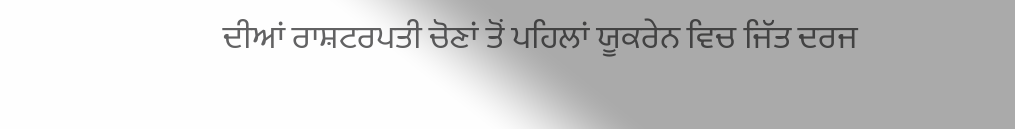ਦੀਆਂ ਰਾਸ਼ਟਰਪਤੀ ਚੋਣਾਂ ਤੋਂ ਪਹਿਲਾਂ ਯੂਕਰੇਨ ਵਿਚ ਜਿੱਤ ਦਰਜ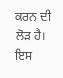ਕਰਨ ਦੀ ਲੋੜ ਹੈ। ਇਸ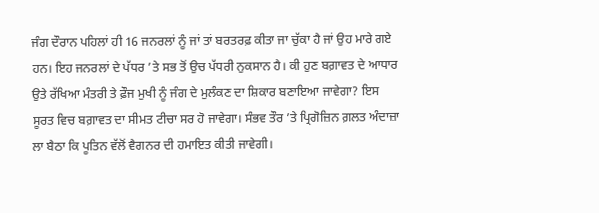ਜੰਗ ਦੌਰਾਨ ਪਹਿਲਾਂ ਹੀ 16 ਜਨਰਲਾਂ ਨੂੰ ਜਾਂ ਤਾਂ ਬਰਤਰਫ਼ ਕੀਤਾ ਜਾ ਚੁੱਕਾ ਹੈ ਜਾਂ ਉਹ ਮਾਰੇ ਗਏ ਹਨ। ਇਹ ਜਨਰਲਾਂ ਦੇ ਪੱਧਰ ’ਤੇ ਸਭ ਤੋਂ ਉਚ ਪੱਧਰੀ ਨੁਕਸਾਨ ਹੈ। ਕੀ ਹੁਣ ਬਗ਼ਾਵਤ ਦੇ ਆਧਾਰ ਉਤੇ ਰੱਖਿਆ ਮੰਤਰੀ ਤੇ ਫ਼ੌਜ ਮੁਖੀ ਨੂੰ ਜੰਗ ਦੇ ਮੁਲੰਕਣ ਦਾ ਸ਼ਿਕਾਰ ਬਣਾਇਆ ਜਾਵੇਗਾ? ਇਸ ਸੂਰਤ ਵਿਚ ਬਗ਼ਾਵਤ ਦਾ ਸੀਮਤ ਟੀਚਾ ਸਰ ਹੋ ਜਾਵੇਗਾ। ਸੰਭਵ ਤੌਰ ’ਤੇ ਪ੍ਰਿਗੋਜ਼ਿਨ ਗ਼ਲਤ ਅੰਦਾਜ਼ਾ ਲਾ ਬੈਠਾ ਕਿ ਪੂਤਿਨ ਵੱਲੋਂ ਵੈਗਨਰ ਦੀ ਹਮਾਇਤ ਕੀਤੀ ਜਾਵੇਗੀ।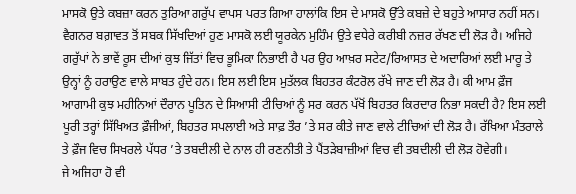ਮਾਸਕੋ ਉਤੇ ਕਬਜ਼ਾ ਕਰਨ ਤੁਰਿਆ ਗਰੁੱਪ ਵਾਪਸ ਪਰਤ ਗਿਆ ਹਾਲਾਂਕਿ ਇਸ ਦੇ ਮਾਸਕੋ ਉੱਤੇ ਕਬਜ਼ੇ ਦੇ ਬਹੁਤੇ ਆਸਾਰ ਨਹੀਂ ਸਨ।
ਵੈਗਨਰ ਬਗ਼ਾਵਤ ਤੋਂ ਸਬਕ ਸਿੱਖਦਿਆਂ ਹੁਣ ਮਾਸਕੋ ਲਈ ਯੂਰਕੇਨ ਮੁਹਿੰਮ ਉਤੇ ਵਧੇਰੇ ਕਰੀਬੀ ਨਜ਼ਰ ਰੱਖਣ ਦੀ ਲੋੜ ਹੈ। ਅਜਿਹੇ ਗਰੁੱਪਾਂ ਨੇ ਭਾਵੇਂ ਰੂਸ ਦੀਆਂ ਕੁਝ ਜਿੱਤਾਂ ਵਿਚ ਭੂਮਿਕਾ ਨਿਭਾਈ ਹੈ ਪਰ ਉਹ ਆਖ਼ਰ ਸਟੇਟ/ਰਿਆਸਤ ਦੇ ਅਦਾਰਿਆਂ ਲਈ ਮਾਰੂ ਤੇ ਉਨ੍ਹਾਂ ਨੂੰ ਹਰਾਉਣ ਵਾਲੇ ਸਾਬਤ ਹੁੰਦੇ ਹਨ। ਇਸ ਲਈ ਇਸ ਮੁਤੱਲਕ ਬਿਹਤਰ ਕੰਟਰੋਲ ਰੱਖੇ ਜਾਣ ਦੀ ਲੋੜ ਹੈ। ਕੀ ਆਮ ਫ਼ੌਜ ਆਗਾਮੀ ਕੁਝ ਮਹੀਨਿਆਂ ਦੌਰਾਨ ਪੂਤਿਨ ਦੇ ਸਿਆਸੀ ਟੀਚਿਆਂ ਨੂੰ ਸਰ ਕਰਨ ਪੱਖੋਂ ਬਿਹਤਰ ਕਿਰਦਾਰ ਨਿਭਾ ਸਕਦੀ ਹੈ? ਇਸ ਲਈ ਪੂਰੀ ਤਰ੍ਹਾਂ ਸਿੱਖਿਅਤ ਫ਼ੌਜੀਆਂ, ਬਿਹਤਰ ਸਪਲਾਈ ਅਤੇ ਸਾਫ਼ ਤੌਰ ’ਤੇ ਸਰ ਕੀਤੇ ਜਾਣ ਵਾਲੇ ਟੀਚਿਆਂ ਦੀ ਲੋੜ ਹੈ। ਰੱਖਿਆ ਮੰਤਰਾਲੇ ਤੇ ਫ਼ੌਜ ਵਿਚ ਸਿਖਰਲੇ ਪੱਧਰ ’ਤੇ ਤਬਦੀਲੀ ਦੇ ਨਾਲ ਹੀ ਰਣਨੀਤੀ ਤੇ ਪੈਂਤੜੇਬਾਜ਼ੀਆਂ ਵਿਚ ਵੀ ਤਬਦੀਲੀ ਦੀ ਲੋੜ ਹੋਵੇਗੀ।
ਜੇ ਅਜਿਹਾ ਹੋ ਵੀ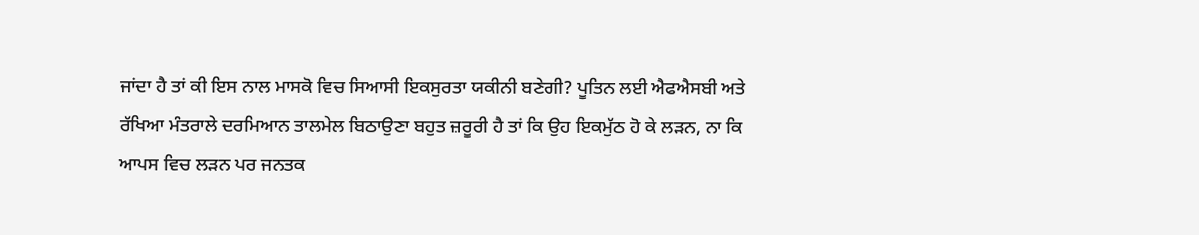ਜਾਂਦਾ ਹੈ ਤਾਂ ਕੀ ਇਸ ਨਾਲ ਮਾਸਕੋ ਵਿਚ ਸਿਆਸੀ ਇਕਸੁਰਤਾ ਯਕੀਨੀ ਬਣੇਗੀ? ਪੂਤਿਨ ਲਈ ਐਫਐਸਬੀ ਅਤੇ ਰੱਖਿਆ ਮੰਤਰਾਲੇ ਦਰਮਿਆਨ ਤਾਲਮੇਲ ਬਿਠਾਉਣਾ ਬਹੁਤ ਜ਼ਰੂਰੀ ਹੈ ਤਾਂ ਕਿ ਉਹ ਇਕਮੁੱਠ ਹੋ ਕੇ ਲੜਨ, ਨਾ ਕਿ ਆਪਸ ਵਿਚ ਲੜਨ ਪਰ ਜਨਤਕ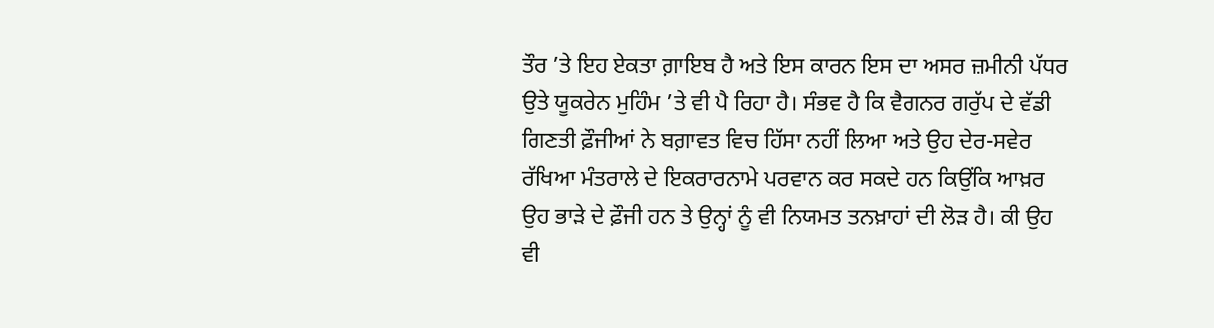ਤੌਰ ’ਤੇ ਇਹ ਏਕਤਾ ਗ਼ਾਇਬ ਹੈ ਅਤੇ ਇਸ ਕਾਰਨ ਇਸ ਦਾ ਅਸਰ ਜ਼ਮੀਨੀ ਪੱਧਰ ਉਤੇ ਯੂਕਰੇਨ ਮੁਹਿੰਮ ’ਤੇ ਵੀ ਪੈ ਰਿਹਾ ਹੈ। ਸੰਭਵ ਹੈ ਕਿ ਵੈਗਨਰ ਗਰੁੱਪ ਦੇ ਵੱਡੀ ਗਿਣਤੀ ਫ਼ੌਜੀਆਂ ਨੇ ਬਗ਼ਾਵਤ ਵਿਚ ਹਿੱਸਾ ਨਹੀਂ ਲਿਆ ਅਤੇ ਉਹ ਦੇਰ-ਸਵੇਰ ਰੱਖਿਆ ਮੰਤਰਾਲੇ ਦੇ ਇਕਰਾਰਨਾਮੇ ਪਰਵਾਨ ਕਰ ਸਕਦੇ ਹਨ ਕਿਉਂਕਿ ਆਖ਼ਰ ਉਹ ਭਾੜੇ ਦੇ ਫ਼ੌਜੀ ਹਨ ਤੇ ਉਨ੍ਹਾਂ ਨੂੰ ਵੀ ਨਿਯਮਤ ਤਨਖ਼ਾਹਾਂ ਦੀ ਲੋੜ ਹੈ। ਕੀ ਉਹ ਵੀ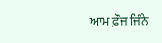ਆਮ ਫ਼ੌਜ ਜਿੰਨੇ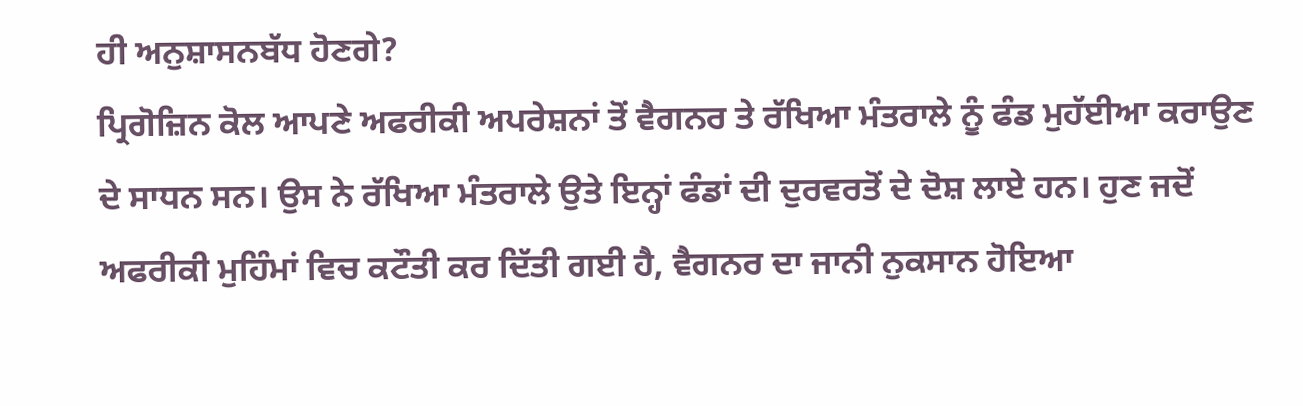ਹੀ ਅਨੁਸ਼ਾਸਨਬੱਧ ਹੋਣਗੇ?
ਪ੍ਰਿਗੋਜ਼ਿਨ ਕੋਲ ਆਪਣੇ ਅਫਰੀਕੀ ਅਪਰੇਸ਼ਨਾਂ ਤੋਂ ਵੈਗਨਰ ਤੇ ਰੱਖਿਆ ਮੰਤਰਾਲੇ ਨੂੰ ਫੰਡ ਮੁਹੱਈਆ ਕਰਾਉਣ ਦੇ ਸਾਧਨ ਸਨ। ਉਸ ਨੇ ਰੱਖਿਆ ਮੰਤਰਾਲੇ ਉਤੇ ਇਨ੍ਹਾਂ ਫੰਡਾਂ ਦੀ ਦੁਰਵਰਤੋਂ ਦੇ ਦੋਸ਼ ਲਾਏ ਹਨ। ਹੁਣ ਜਦੋਂ ਅਫਰੀਕੀ ਮੁਹਿੰਮਾਂ ਵਿਚ ਕਟੌਤੀ ਕਰ ਦਿੱਤੀ ਗਈ ਹੈ, ਵੈਗਨਰ ਦਾ ਜਾਨੀ ਨੁਕਸਾਨ ਹੋਇਆ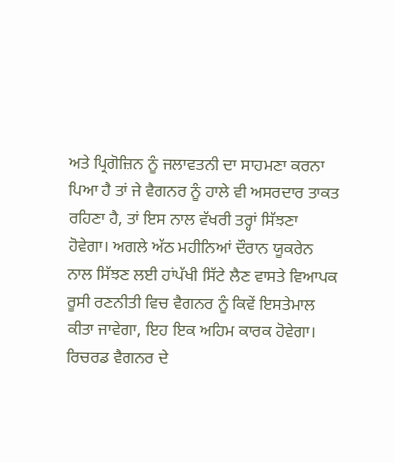ਅਤੇ ਪ੍ਰਿਗੋਜ਼ਿਨ ਨੂੰ ਜਲਾਵਤਨੀ ਦਾ ਸਾਹਮਣਾ ਕਰਨਾ ਪਿਆ ਹੈ ਤਾਂ ਜੇ ਵੈਗਨਰ ਨੂੰ ਹਾਲੇ ਵੀ ਅਸਰਦਾਰ ਤਾਕਤ ਰਹਿਣਾ ਹੈ, ਤਾਂ ਇਸ ਨਾਲ ਵੱਖਰੀ ਤਰ੍ਹਾਂ ਸਿੱਝਣਾ ਹੋਵੇਗਾ। ਅਗਲੇ ਅੱਠ ਮਹੀਨਿਆਂ ਦੌਰਾਨ ਯੂਕਰੇਨ ਨਾਲ ਸਿੱਝਣ ਲਈ ਹਾਂਪੱਖੀ ਸਿੱਟੇ ਲੈਣ ਵਾਸਤੇ ਵਿਆਪਕ ਰੂਸੀ ਰਣਨੀਤੀ ਵਿਚ ਵੈਗਨਰ ਨੂੰ ਕਿਵੇਂ ਇਸਤੇਮਾਲ ਕੀਤਾ ਜਾਵੇਗਾ, ਇਹ ਇਕ ਅਹਿਮ ਕਾਰਕ ਹੋਵੇਗਾ।
ਰਿਚਰਡ ਵੈਗਨਰ ਦੇ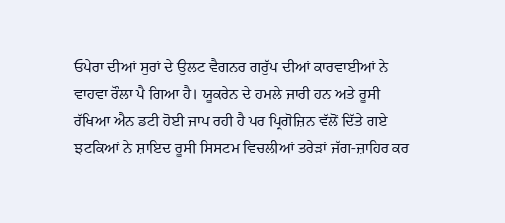ਓਪੇਰਾ ਦੀਆਂ ਸੁਰਾਂ ਦੇ ਉਲਟ ਵੈਗਨਰ ਗਰੁੱਪ ਦੀਆਂ ਕਾਰਵਾਈਆਂ ਨੇ ਵਾਹਵਾ ਰੌਲਾ ਪੈ ਗਿਆ ਹੈ। ਯੂਕਰੇਨ ਦੇ ਹਮਲੇ ਜਾਰੀ ਹਨ ਅਤੇ ਰੂਸੀ ਰੱਖਿਆ ਐਨ ਡਟੀ ਹੋਈ ਜਾਪ ਰਹੀ ਹੈ ਪਰ ਪ੍ਰਿਗੋਜ਼ਿਨ ਵੱਲੋਂ ਦਿੱਤੇ ਗਏ ਝਟਕਿਆਂ ਨੇ ਸ਼ਾਇਦ ਰੂਸੀ ਸਿਸਟਮ ਵਿਚਲੀਆਂ ਤਰੇੜਾਂ ਜੱਗ-ਜ਼ਾਹਿਰ ਕਰ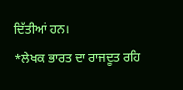ਦਿੱਤੀਆਂ ਹਨ।
*ਲੇਖਕ ਭਾਰਤ ਦਾ ਰਾਜਦੂਤ ਰਹਿ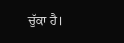ਚੁੱਕਾ ਹੈ।